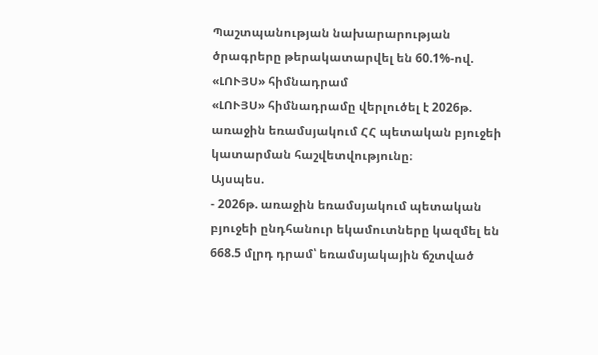Պաշտպանության նախարարության ծրագրերը թերակատարվել են 60.1%-ով. «ԼՈՒՅՍ» հիմնադրամ
«ԼՈՒՅՍ» հիմնադրամը վերլուծել է 2026թ. առաջին եռամսյակում ՀՀ պետական բյուջեի կատարման հաշվետվությունը։
Այսպես.
- 2026թ. առաջին եռամսյակում պետական բյուջեի ընդհանուր եկամուտները կազմել են 668.5 մլրդ դրամ՝ եռամսյակային ճշտված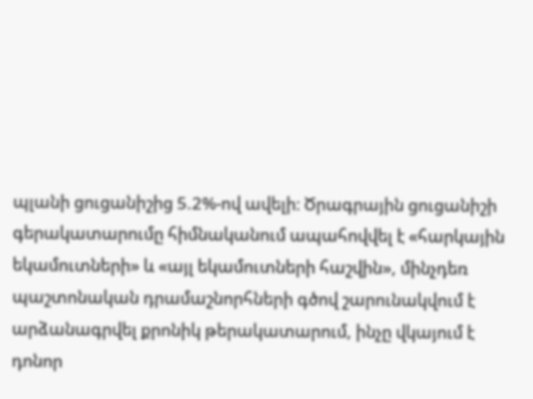պլանի ցուցանիշից 5.2%-ով ավելի։ Ծրագրային ցուցանիշի գերակատարումը հիմնականում ապահովվել է «հարկային եկամուտների» և «այլ եկամուտների հաշվին», մինչդեռ պաշտոնական դրամաշնորհների գծով շարունակվում է արձանագրվել քրոնիկ թերակատարում, ինչը վկայում է դոնոր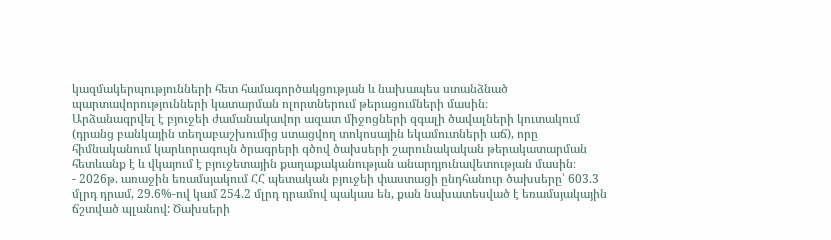կազմակերպությունների հետ համագործակցության և նախապես ստանձնած պարտավորությունների կատարման ոլորտներում թերացումների մասին։
Արձանագրվել է բյուջեի ժամանակավոր ազատ միջոցների զգալի ծավալների կուտակում (դրանց բանկային տեղաբաշխումից ստացվող տոկոսային եկամուտների աճ), որը հիմնականում կարևորագույն ծրագրերի գծով ծախսերի շարունակական թերակատարման հետևանք է և վկայում է բյուջետային քաղաքականության անարդյունավետության մասին։
- 2026թ. առաջին եռամսյակում ՀՀ պետական բյուջեի փաստացի ընդհանուր ծախսերը՝ 603.3 մլրդ դրամ, 29.6%-ով կամ 254.2 մլրդ դրամով պակաս են, քան նախատեսված է եռամսյակային ճշտված պլանով: Ծախսերի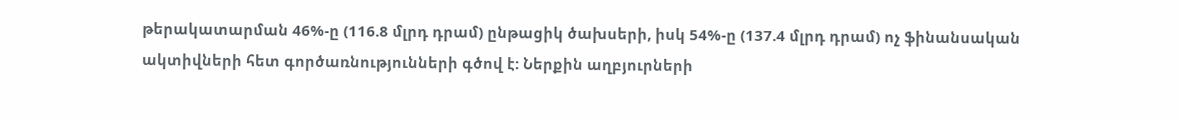թերակատարման 46%-ը (116.8 մլրդ դրամ) ընթացիկ ծախսերի, իսկ 54%-ը (137.4 մլրդ դրամ) ոչ ֆինանսական ակտիվների հետ գործառնությունների գծով է: Ներքին աղբյուրների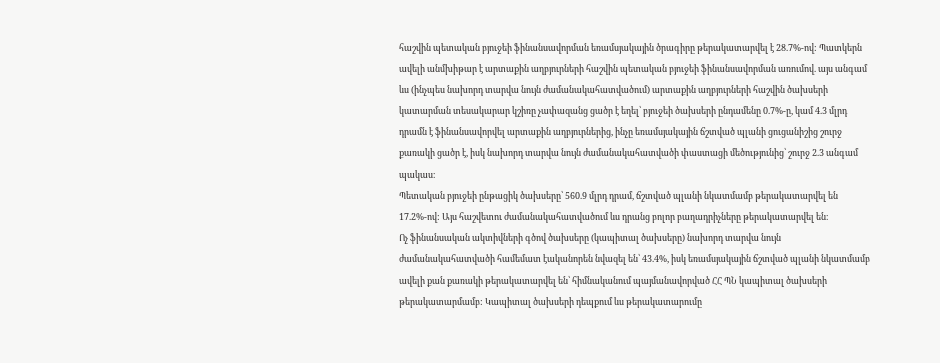հաշվին պետական բյուջեի ֆինանսավորման եռամսյակային ծրագիրը թերակատարվել է 28.7%-ով: Պատկերն ավելի անմխիթար է արտաքին աղբյուրների հաշվին պետական բյուջեի ֆինանսավորման առումով. այս անգամ ևս (ինչպես նախորդ տարվա նույն ժամանակահատվածում) արտաքին աղբյուրների հաշվին ծախսերի կատարման տեսակարար կշիռը չափազանց ցածր է եղել՝ բյուջեի ծախսերի ընդամենը 0.7%-ը, կամ 4.3 մլրդ դրամն է ֆինանսավորվել արտաքին աղբյուրներից, ինչը եռամսյակային ճշտված պլանի ցուցանիշից շուրջ քառակի ցածր է, իսկ նախորդ տարվա նույն ժամանակահատվածի փաստացի մեծությունից՝ շուրջ 2.3 անգամ պակաս։
Պետական բյուջեի ընթացիկ ծախսերը՝ 560.9 մլրդ դրամ, ճշտված պլանի նկատմամբ թերակատարվել են 17.2%-ով: Այս հաշվետու ժամանակահատվածում ևս դրանց բոլոր բաղադրիչները թերակատարվել են։
Ոչ ֆինանսական ակտիվների գծով ծախսերը (կապիտալ ծախսերը) նախորդ տարվա նույն ժամանակահատվածի համեմատ էականորեն նվազել են՝ 43.4%, իսկ եռամսյակային ճշտված պլանի նկատմամբ ավելի քան քառակի թերակատարվել են՝ հիմնականում պայմանավորված ՀՀ ՊՆ կապիտալ ծախսերի թերակատարմամբ: Կապիտալ ծախսերի դեպքում ևս թերակատարումը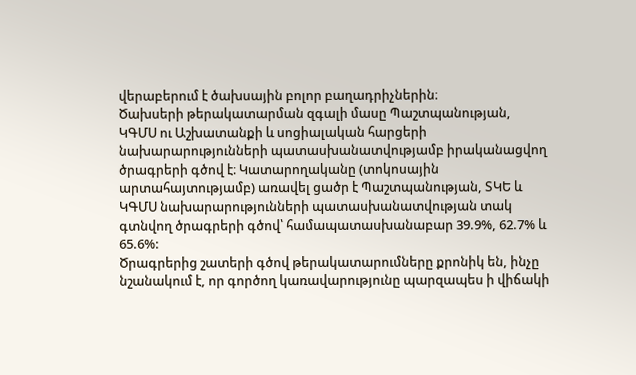վերաբերում է ծախսային բոլոր բաղադրիչներին։
Ծախսերի թերակատարման զգալի մասը Պաշտպանության, ԿԳՄՍ ու Աշխատանքի և սոցիալական հարցերի նախարարությունների պատասխանատվությամբ իրականացվող ծրագրերի գծով է։ Կատարողականը (տոկոսային արտահայտությամբ) առավել ցածր է Պաշտպանության, ՏԿԵ և ԿԳՄՍ նախարարությունների պատասխանատվության տակ գտնվող ծրագրերի գծով՝ համապատասխանաբար 39.9%, 62.7% և 65.6%:
Ծրագրերից շատերի գծով թերակատարումները քրոնիկ են, ինչը նշանակում է, որ գործող կառավարությունը պարզապես ի վիճակի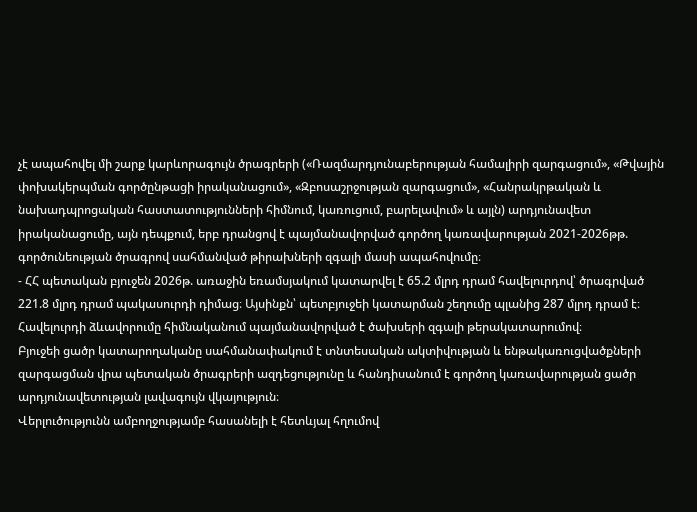չէ ապահովել մի շարք կարևորագույն ծրագրերի («Ռազմարդյունաբերության համալիրի զարգացում», «Թվային փոխակերպման գործընթացի իրականացում», «Զբոսաշրջության զարգացում», «Հանրակրթական և նախադպրոցական հաստատությունների հիմնում, կառուցում, բարելավում» և այլն) արդյունավետ իրականացումը, այն դեպքում, երբ դրանցով է պայմանավորված գործող կառավարության 2021-2026թթ. գործունեության ծրագրով սահմանված թիրախների զգալի մասի ապահովումը։
- ՀՀ պետական բյուջեն 2026թ. առաջին եռամսյակում կատարվել է 65.2 մլրդ դրամ հավելուրդով՝ ծրագրված 221.8 մլրդ դրամ պակասուրդի դիմաց։ Այսինքն՝ պետբյուջեի կատարման շեղումը պլանից 287 մլրդ դրամ է։ Հավելուրդի ձևավորումը հիմնականում պայմանավորված է ծախսերի զգալի թերակատարումով։
Բյուջեի ցածր կատարողականը սահմանափակում է տնտեսական ակտիվության և ենթակառուցվածքների զարգացման վրա պետական ծրագրերի ազդեցությունը և հանդիսանում է գործող կառավարության ցածր արդյունավետության լավագույն վկայություն։
Վերլուծությունն ամբողջությամբ հասանելի է հետևյալ հղումով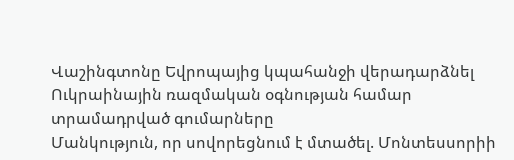Վաշինգտոնը Եվրոպայից կպահանջի վերադարձնել Ուկրաինային ռազմական օգնության համար տրամադրված գումարները
Մանկություն, որ սովորեցնում է մտածել. Մոնտեսսորիի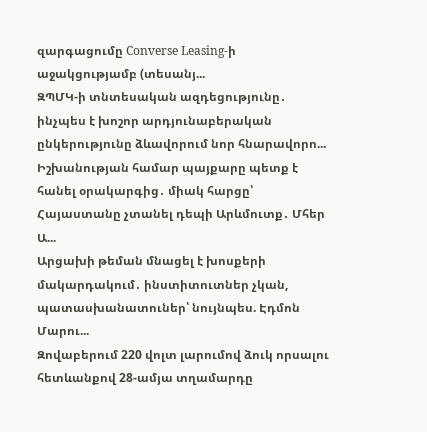զարգացումը Converse Leasing-ի աջակցությամբ (տեսանյ...
ԶՊՄԿ-ի տնտեսական ազդեցությունը․ ինչպես է խոշոր արդյունաբերական ընկերությունը ձևավորում նոր հնարավորո...
Իշխանության համար պայքարը պետք է հանել օրակարգից․ միակ հարցը՝ Հայաստանը չտանել դեպի Արևմուտք․ Մհեր Ա...
Արցախի թեման մնացել է խոսքերի մակարդակում․ ինստիտուտներ չկան, պատասխանատուներ՝ նույնպես. Էդմոն Մարու...
Զովաբերում 220 վոլտ լարումով ձուկ որսալու հետևանքով 28-ամյա տղամարդը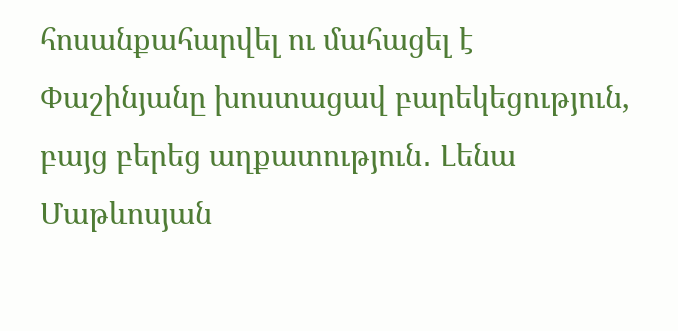հոսանքահարվել ու մահացել է
Փաշինյանը խոստացավ բարեկեցություն, բայց բերեց աղքատություն․ Լենա Մաթևոսյան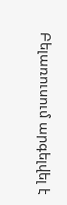Բելառուսում արգելվել է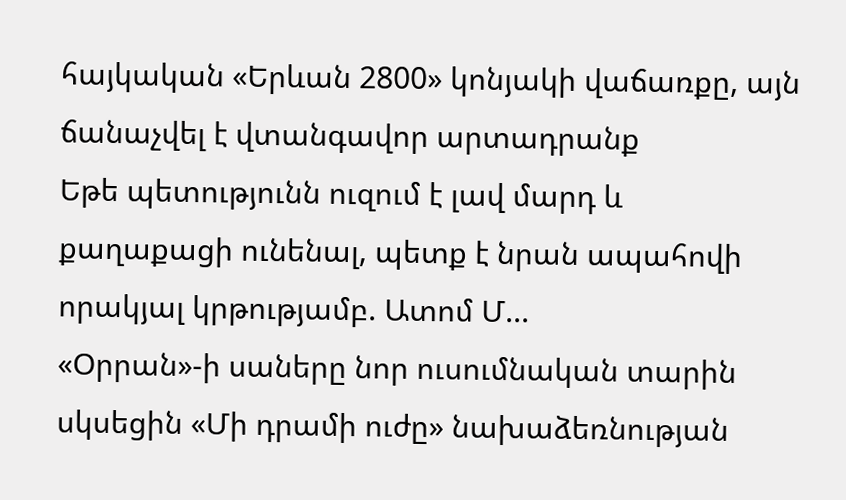հայկական «Երևան 2800» կոնյակի վաճառքը, այն ճանաչվել է վտանգավոր արտադրանք
Եթե պետությունն ուզում է լավ մարդ և քաղաքացի ունենալ, պետք է նրան ապահովի որակյալ կրթությամբ. Ատոմ Մ...
«Օրրան»-ի սաները նոր ուսումնական տարին սկսեցին «Մի դրամի ուժը» նախաձեռնության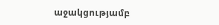աջակցությամբ